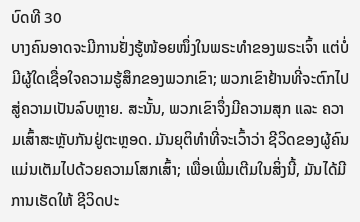ບົດທີ 30
ບາງຄົນອາດຈະມີການຢັ່ງຮູ້ໜ້ອຍໜຶ່ງໃນພຣະທໍາຂອງພຣະເຈົ້າ ແຕ່ບໍ່ມີຜູ້ໃດເຊື່ອໃຈຄວາມຮູ້ສຶກຂອງພວກເຂົາ; ພວກເຂົາຢ້ານທີ່ຈະຕົກໄປສູ່ຄວາມເປັນລົບຫຼາຍ. ສະນັ້ນ, ພວກເຂົາຈຶ່ງມີຄວາມສຸກ ແລະ ຄວາມເສົ້າສະຫຼັບກັນຢູ່ຕະຫຼອດ. ມັນຍຸຕິທໍາທີ່ຈະເວົ້າວ່າ ຊີວິດຂອງຜູ້ຄົນແມ່ນເຕັມໄປດ້ວຍຄວາມໂສກເສົ້າ; ເພື່ອເພີ່ມເຕີມໃນສິ່ງນີ້, ມັນໄດ້ມີການເຮັດໃຫ້ ຊີວິດປະ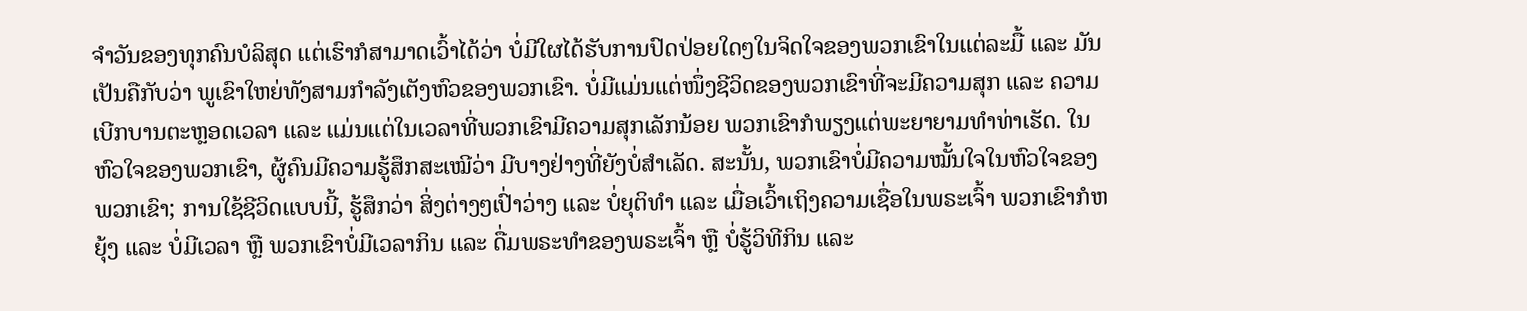ຈໍາວັນຂອງທຸກຄົນບໍລິສຸດ ແຕ່ເຮົາກໍສາມາດເວົ້າໄດ້ວ່າ ບໍ່ມີໃຜໄດ້ຮັບການປົດປ່ອຍໃດໆໃນຈິດໃຈຂອງພວກເຂົາໃນແຕ່ລະມື້ ແລະ ມັນເປັນຄືກັບວ່າ ພູເຂົາໃຫຍ່ທັງສາມກໍາລັງເຕັງຫົວຂອງພວກເຂົາ. ບໍ່ມີແມ່ນແຕ່ໜຶ່ງຊີວິດຂອງພວກເຂົາທີ່ຈະມີຄວາມສຸກ ແລະ ຄວາມເບີກບານຕະຫຼອດເວລາ ແລະ ແມ່ນແຕ່ໃນເວລາທີ່ພວກເຂົາມີຄວາມສຸກເລັກນ້ອຍ ພວກເຂົາກໍພຽງແຕ່ພະຍາຍາມທໍາທ່າເຮັດ. ໃນຫົວໃຈຂອງພວກເຂົາ, ຜູ້ຄົນມີຄວາມຮູ້ສຶກສະເໝີວ່າ ມີບາງຢ່າງທີ່ຍັງບໍ່ສໍາເລັດ. ສະນັ້ນ, ພວກເຂົາບໍ່ມີຄວາມໝັ້ນໃຈໃນຫົວໃຈຂອງພວກເຂົາ; ການໃຊ້ຊີວິດແບບນີ້, ຮູ້ສຶກວ່າ ສິ່ງຕ່າງໆເປົ່າວ່າງ ແລະ ບໍ່ຍຸຕິທໍາ ແລະ ເມື່ອເວົ້າເຖິງຄວາມເຊື່ອໃນພຣະເຈົ້າ ພວກເຂົາກໍຫຍຸ້ງ ແລະ ບໍ່ມີເວລາ ຫຼື ພວກເຂົາບໍ່ມີເວລາກິນ ແລະ ດື່ມພຣະທໍາຂອງພຣະເຈົ້າ ຫຼື ບໍ່ຮູ້ວິທີກິນ ແລະ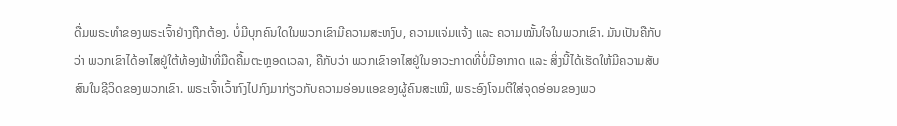ດື່ມພຣະທໍາຂອງພຣະເຈົ້າຢ່າງຖືກຕ້ອງ. ບໍ່ມີບຸກຄົນໃດໃນພວກເຂົາມີຄວາມສະຫງົບ, ຄວາມແຈ່ມແຈ້ງ ແລະ ຄວາມໝັ້ນໃຈໃນພວກເຂົາ. ມັນເປັນຄືກັບວ່າ ພວກເຂົາໄດ້ອາໄສຢູ່ໃຕ້ທ້ອງຟ້າທີ່ມືດຄື້ມຕະຫຼອດເວລາ, ຄືກັບວ່າ ພວກເຂົາອາໄສຢູ່ໃນອາວະກາດທີ່ບໍ່ມີອາກາດ ແລະ ສິ່ງນີ້ໄດ້ເຮັດໃຫ້ມີຄວາມສັບສົນໃນຊີວິດຂອງພວກເຂົາ. ພຣະເຈົ້າເວົ້າກົງໄປກົງມາກ່ຽວກັບຄວາມອ່ອນແອຂອງຜູ້ຄົນສະເໝີ, ພຣະອົງໂຈມຕີໃສ່ຈຸດອ່ອນຂອງພວ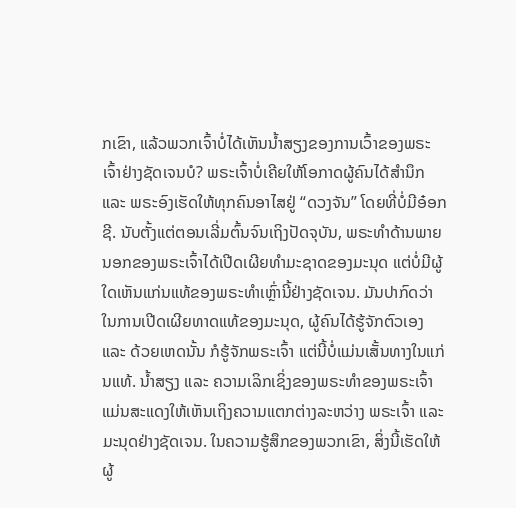ກເຂົາ, ແລ້ວພວກເຈົ້າບໍ່ໄດ້ເຫັນນໍ້າສຽງຂອງການເວົ້າຂອງພຣະເຈົ້າຢ່າງຊັດເຈນບໍ? ພຣະເຈົ້າບໍ່ເຄີຍໃຫ້ໂອກາດຜູ້ຄົນໄດ້ສໍານຶກ ແລະ ພຣະອົງເຮັດໃຫ້ທຸກຄົນອາໄສຢູ່ “ດວງຈັນ” ໂດຍທີ່ບໍ່ມີອ໋ອກຊີ. ນັບຕັ້ງແຕ່ຕອນເລີ່ມຕົ້ນຈົນເຖິງປັດຈຸບັນ, ພຣະທໍາດ້ານພາຍນອກຂອງພຣະເຈົ້າໄດ້ເປີດເຜີຍທໍາມະຊາດຂອງມະນຸດ ແຕ່ບໍ່ມີຜູ້ໃດເຫັນແກ່ນແທ້ຂອງພຣະທໍາເຫຼົ່ານີ້ຢ່າງຊັດເຈນ. ມັນປາກົດວ່າ ໃນການເປີດເຜີຍທາດແທ້ຂອງມະນຸດ, ຜູ້ຄົນໄດ້ຮູ້ຈັກຕົວເອງ ແລະ ດ້ວຍເຫດນັ້ນ ກໍຮູ້ຈັກພຣະເຈົ້າ ແຕ່ນີ້ບໍ່ແມ່ນເສັ້ນທາງໃນແກ່ນແທ້. ນໍ້າສຽງ ແລະ ຄວາມເລິກເຊິ່ງຂອງພຣະທໍາຂອງພຣະເຈົ້າແມ່ນສະແດງໃຫ້ເຫັນເຖິງຄວາມແຕກຕ່າງລະຫວ່າງ ພຣະເຈົ້າ ແລະ ມະນຸດຢ່າງຊັດເຈນ. ໃນຄວາມຮູ້ສຶກຂອງພວກເຂົາ, ສິ່ງນີ້ເຮັດໃຫ້ຜູ້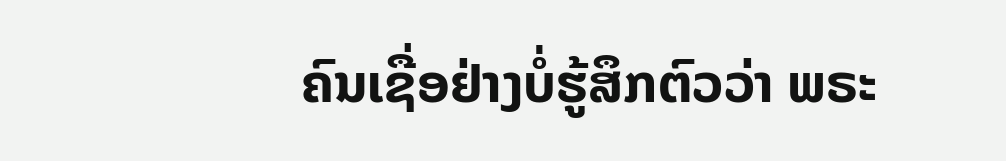ຄົນເຊື່ອຢ່າງບໍ່ຮູ້ສຶກຕົວວ່າ ພຣະ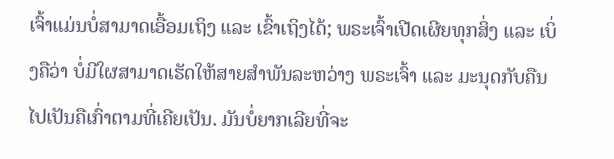ເຈົ້າແມ່ນບໍ່ສາມາດເອື້ອມເຖິງ ແລະ ເຂົ້າເຖິງໄດ້; ພຣະເຈົ້າເປີດເຜີຍທຸກສິ່ງ ແລະ ເບິ່ງຄືວ່າ ບໍ່ມີໃຜສາມາດເຮັດໃຫ້ສາຍສໍາພັນລະຫວ່າງ ພຣະເຈົ້າ ແລະ ມະນຸດກັບຄືນໄປເປັນຄືເກົ່າຕາມທີ່ເຄີຍເປັນ. ມັນບໍ່ຍາກເລີຍທີ່ຈະ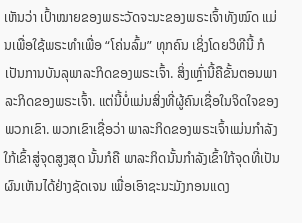ເຫັນວ່າ ເປົ້າໝາຍຂອງພຣະວັດຈະນະຂອງພຣະເຈົ້າທັງໝົດ ແມ່ນເພື່ອໃຊ້ພຣະທໍາເພື່ອ “ໂຄ່ນລົ້ມ” ທຸກຄົນ ເຊິ່ງໂດຍວິທີນີ້ ກໍເປັນການບັນລຸພາລະກິດຂອງພຣະເຈົ້າ. ສິ່ງເຫຼົ່ານີ້ຄືຂັ້ນຕອນພາລະກິດຂອງພຣະເຈົ້າ. ແຕ່ນີ້ບໍ່ແມ່ນສິ່ງທີ່ຜູ້ຄົນເຊື່ອໃນຈິດໃຈຂອງພວກເຂົາ. ພວກເຂົາເຊື່ອວ່າ ພາລະກິດຂອງພຣະເຈົ້າແມ່ນກໍາລັງໃກ້ເຂົ້າສູ່ຈຸດສູງສຸດ ນັ້ນກໍຄື ພາລະກິດນັ້ນກໍາລັງເຂົ້າໃກ້ຈຸດທີ່ເປັນຜົນເຫັນໄດ້ຢ່າງຊັດເຈນ ເພື່ອເອົາຊະນະມັງກອນແດງ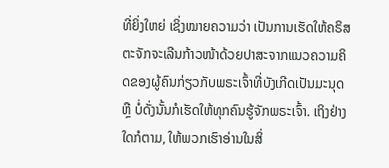ທີ່ຍິ່ງໃຫຍ່ ເຊິ່ງໝາຍຄວາມວ່າ ເປັນການເຮັດໃຫ້ຄຣິສຕະຈັກຈະເລີນກ້າວໜ້າດ້ວຍປາສະຈາກແນວຄວາມຄິດຂອງຜູ້ຄົນກ່ຽວກັບພຣະເຈົ້າທີ່ບັງເກີດເປັນມະນຸດ ຫຼື ບໍ່ດັ່ງນັ້ນກໍເຮັດໃຫ້ທຸກຄົນຮູ້ຈັກພຣະເຈົ້າ. ເຖິງຢ່າງໃດກໍຕາມ, ໃຫ້ພວກເຮົາອ່ານໃນສິ່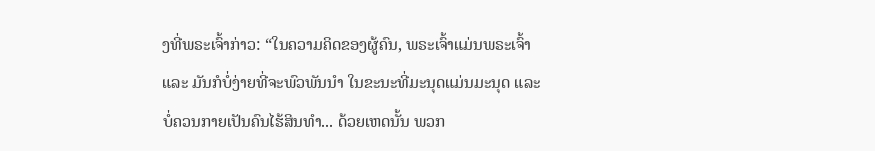ງທີ່ພຣະເຈົ້າກ່າວ: “ໃນຄວາມຄິດຂອງຜູ້ຄົນ, ພຣະເຈົ້າແມ່ນພຣະເຈົ້າ ແລະ ມັນກໍບໍ່ງ່າຍທີ່ຈະພົວພັນນໍາ ໃນຂະນະທີ່ມະນຸດແມ່ນມະນຸດ ແລະ ບໍ່ຄວນກາຍເປັນຄົນໄຮ້ສິນທໍາ... ດ້ວຍເຫດນັ້ນ ພວກ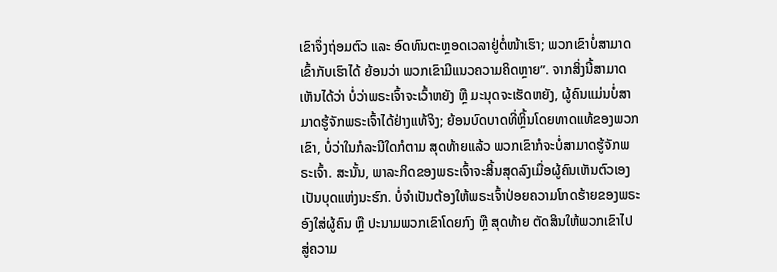ເຂົາຈຶ່ງຖ່ອມຕົວ ແລະ ອົດທົນຕະຫຼອດເວລາຢູ່ຕໍ່ໜ້າເຮົາ; ພວກເຂົາບໍ່ສາມາດເຂົ້າກັບເຮົາໄດ້ ຍ້ອນວ່າ ພວກເຂົາມີແນວຄວາມຄິດຫຼາຍ”. ຈາກສິ່ງນີ້ສາມາດເຫັນໄດ້ວ່າ ບໍ່ວ່າພຣະເຈົ້າຈະເວົ້າຫຍັງ ຫຼື ມະນຸດຈະເຮັດຫຍັງ, ຜູ້ຄົນແມ່ນບໍ່ສາມາດຮູ້ຈັກພຣະເຈົ້າໄດ້ຢ່າງແທ້ຈິງ; ຍ້ອນບົດບາດທີ່ຫຼິ້ນໂດຍທາດແທ້ຂອງພວກເຂົາ, ບໍ່ວ່າໃນກໍລະນີໃດກໍຕາມ ສຸດທ້າຍແລ້ວ ພວກເຂົາກໍຈະບໍ່ສາມາດຮູ້ຈັກພຣະເຈົ້າ. ສະນັ້ນ, ພາລະກິດຂອງພຣະເຈົ້າຈະສິ້ນສຸດລົງເມື່ອຜູ້ຄົນເຫັນຕົວເອງເປັນບຸດແຫ່ງນະຮົກ. ບໍ່ຈໍາເປັນຕ້ອງໃຫ້ພຣະເຈົ້າປ່ອຍຄວາມໂກດຮ້າຍຂອງພຣະອົງໃສ່ຜູ້ຄົນ ຫຼື ປະນາມພວກເຂົາໂດຍກົງ ຫຼື ສຸດທ້າຍ ຕັດສິນໃຫ້ພວກເຂົາໄປສູ່ຄວາມ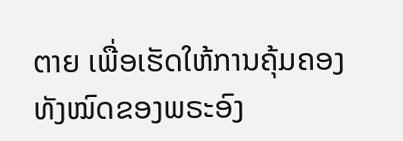ຕາຍ ເພື່ອເຮັດໃຫ້ການຄຸ້ມຄອງທັງໝົດຂອງພຣະອົງ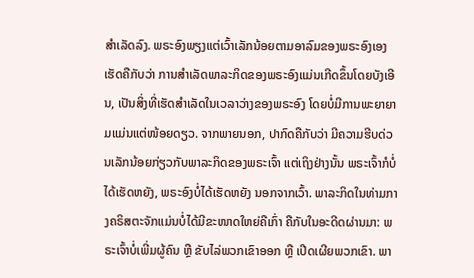ສໍາເລັດລົງ. ພຣະອົງພຽງແຕ່ເວົ້າເລັກນ້ອຍຕາມອາລົມຂອງພຣະອົງເອງ ເຮັດຄືກັບວ່າ ການສໍາເລັດພາລະກິດຂອງພຣະອົງແມ່ນເກີດຂຶ້ນໂດຍບັງເອີນ, ເປັນສິ່ງທີ່ເຮັດສໍາເລັດໃນເວລາວ່າງຂອງພຣະອົງ ໂດຍບໍ່ມີການພະຍາຍາມແມ່ນແຕ່ໜ້ອຍດຽວ. ຈາກພາຍນອກ, ປາກົດຄືກັບວ່າ ມີຄວາມຮີບດ່ວນເລັກນ້ອຍກ່ຽວກັບພາລະກິດຂອງພຣະເຈົ້າ ແຕ່ເຖິງຢ່າງນັ້ນ ພຣະເຈົ້າກໍບໍ່ໄດ້ເຮັດຫຍັງ, ພຣະອົງບໍ່ໄດ້ເຮັດຫຍັງ ນອກຈາກເວົ້າ. ພາລະກິດໃນທ່າມກາງຄຣິສຕະຈັກແມ່ນບໍ່ໄດ້ມີຂະໜາດໃຫຍ່ຄືເກົ່າ ຄືກັບໃນອະດີດຜ່ານມາ: ພຣະເຈົ້າບໍ່ເພີ່ມຜູ້ຄົນ ຫຼື ຂັບໄລ່ພວກເຂົາອອກ ຫຼື ເປີດເຜີຍພວກເຂົາ. ພາ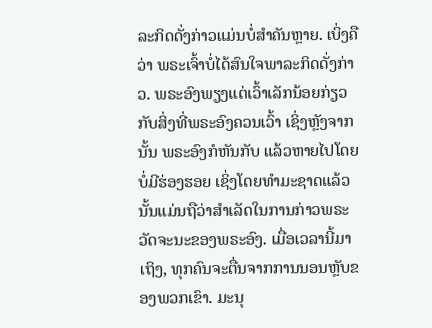ລະກິດດັ່ງກ່າວແມ່ນບໍ່ສໍາຄັນຫຼາຍ. ເບິ່ງຄືວ່າ ພຣະເຈົ້າບໍ່ໄດ້ສົນໃຈພາລະກິດດັ່ງກ່າວ. ພຣະອົງພຽງແຕ່ເວົ້າເລັກນ້ອຍກ່ຽວກັບສິ່ງທີ່ພຣະອົງຄວນເວົ້າ ເຊິ່ງຫຼັງຈາກນັ້ນ ພຣະອົງກໍຫັນກັບ ແລ້ວຫາຍໄປໂດຍບໍ່ມີຮ່ອງຮອຍ ເຊິ່ງໂດຍທໍາມະຊາດແລ້ວ ນັ້ນແມ່ນຖືວ່າສໍາເລັດໃນການກ່າວພຣະວັດຈະນະຂອງພຣະອົງ. ເມື່ອເວລານີ້ມາເຖິງ, ທຸກຄົນຈະຕື່ນຈາກການນອນຫຼັບຂອງພວກເຂົາ. ມະນຸ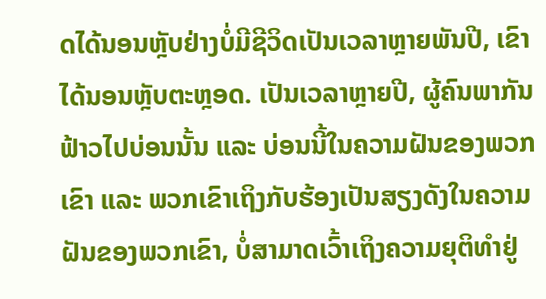ດໄດ້ນອນຫຼັບຢ່າງບໍ່ມີຊີວິດເປັນເວລາຫຼາຍພັນປີ, ເຂົາໄດ້ນອນຫຼັບຕະຫຼອດ. ເປັນເວລາຫຼາຍປີ, ຜູ້ຄົນພາກັນຟ້າວໄປບ່ອນນັ້ນ ແລະ ບ່ອນນີ້ໃນຄວາມຝັນຂອງພວກເຂົາ ແລະ ພວກເຂົາເຖິງກັບຮ້ອງເປັນສຽງດັງໃນຄວາມຝັນຂອງພວກເຂົາ, ບໍ່ສາມາດເວົ້າເຖິງຄວາມຍຸຕິທໍາຢູ່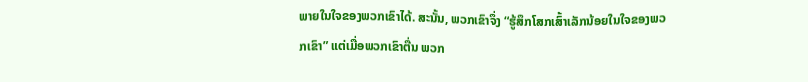ພາຍໃນໃຈຂອງພວກເຂົາໄດ້. ສະນັ້ນ, ພວກເຂົາຈຶ່ງ “ຮູ້ສຶກໂສກເສົ້າເລັກນ້ອຍໃນໃຈຂອງພວກເຂົາ” ແຕ່ເມື່ອພວກເຂົາຕື່ນ ພວກ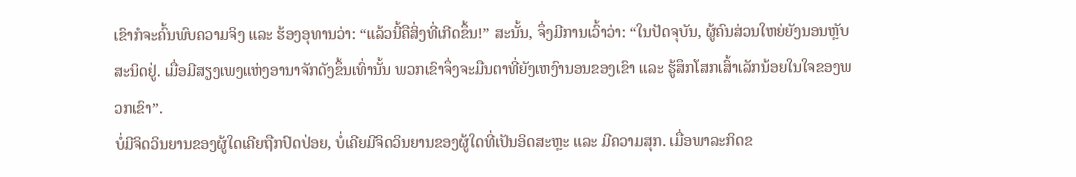ເຂົາກໍຈະຄົ້ນພົບຄວາມຈິງ ແລະ ຮ້ອງອຸທານວ່າ: “ແລ້ວນີ້ຄືສິ່ງທີ່ເກີດຂຶ້ນ!” ສະນັ້ນ, ຈຶ່ງມີການເວົ້າວ່າ: “ໃນປັດຈຸບັນ, ຜູ້ຄົນສ່ວນໃຫຍ່ຍັງນອນຫຼັບສະນິດຢູ່. ເມື່ອມີສຽງເພງແຫ່ງອານາຈັກດັງຂຶ້ນເທົ່ານັ້ນ ພວກເຂົາຈຶ່ງຈະມືນຕາທີ່ຍັງເຫງົານອນຂອງເຂົາ ແລະ ຮູ້ສຶກໂສກເສົ້າເລັກນ້ອຍໃນໃຈຂອງພວກເຂົາ”.
ບໍ່ມີຈິດວິນຍານຂອງຜູ້ໃດເຄີຍຖືກປົດປ່ອຍ, ບໍ່ເຄີຍມີຈິດວິນຍານຂອງຜູ້ໃດທີ່ເປັນອິດສະຫຼະ ແລະ ມີຄວາມສຸກ. ເມື່ອພາລະກິດຂ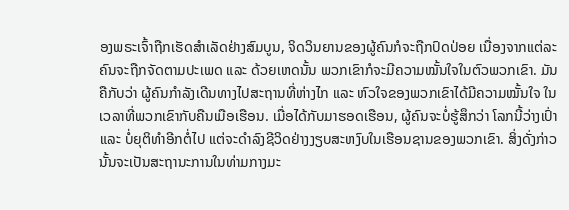ອງພຣະເຈົ້າຖືກເຮັດສໍາເລັດຢ່າງສົມບູນ, ຈິດວິນຍານຂອງຜູ້ຄົນກໍຈະຖືກປົດປ່ອຍ ເນື່ອງຈາກແຕ່ລະຄົນຈະຖືກຈັດຕາມປະເພດ ແລະ ດ້ວຍເຫດນັ້ນ ພວກເຂົາກໍຈະມີຄວາມໝັ້ນໃຈໃນຕົວພວກເຂົາ. ມັນຄືກັບວ່າ ຜູ້ຄົນກໍາລັງເດີນທາງໄປສະຖານທີ່ຫ່າງໄກ ແລະ ຫົວໃຈຂອງພວກເຂົາໄດ້ມີຄວາມໝັ້ນໃຈ ໃນເວລາທີ່ພວກເຂົາກັບຄືນເມືອເຮືອນ. ເມື່ອໄດ້ກັບມາຮອດເຮືອນ, ຜູ້ຄົນຈະບໍ່ຮູ້ສຶກວ່າ ໂລກນີ້ວ່າງເປົ່າ ແລະ ບໍ່ຍຸຕິທໍາອີກຕໍ່ໄປ ແຕ່ຈະດໍາລົງຊີວິດຢ່າງງຽບສະຫງົບໃນເຮືອນຊານຂອງພວກເຂົາ. ສິ່ງດັ່ງກ່າວນັ້ນຈະເປັນສະຖານະການໃນທ່າມກາງມະ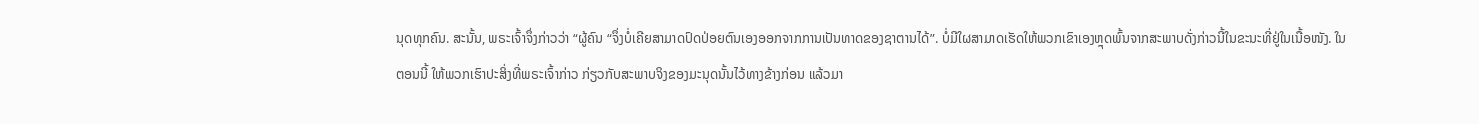ນຸດທຸກຄົນ. ສະນັ້ນ, ພຣະເຈົ້າຈຶ່ງກ່າວວ່າ “ຜູ້ຄົນ “ຈຶ່ງບໍ່ເຄີຍສາມາດປົດປ່ອຍຕົນເອງອອກຈາກການເປັນທາດຂອງຊາຕານໄດ້”. ບໍ່ມີໃຜສາມາດເຮັດໃຫ້ພວກເຂົາເອງຫຼຸດພົ້ນຈາກສະພາບດັ່ງກ່າວນີ້ໃນຂະນະທີ່ຢູ່ໃນເນື້ອໜັງ. ໃນຕອນນີ້ ໃຫ້ພວກເຮົາປະສິ່ງທີ່ພຣະເຈົ້າກ່າວ ກ່ຽວກັບສະພາບຈິງຂອງມະນຸດນັ້ນໄວ້ທາງຂ້າງກ່ອນ ແລ້ວມາ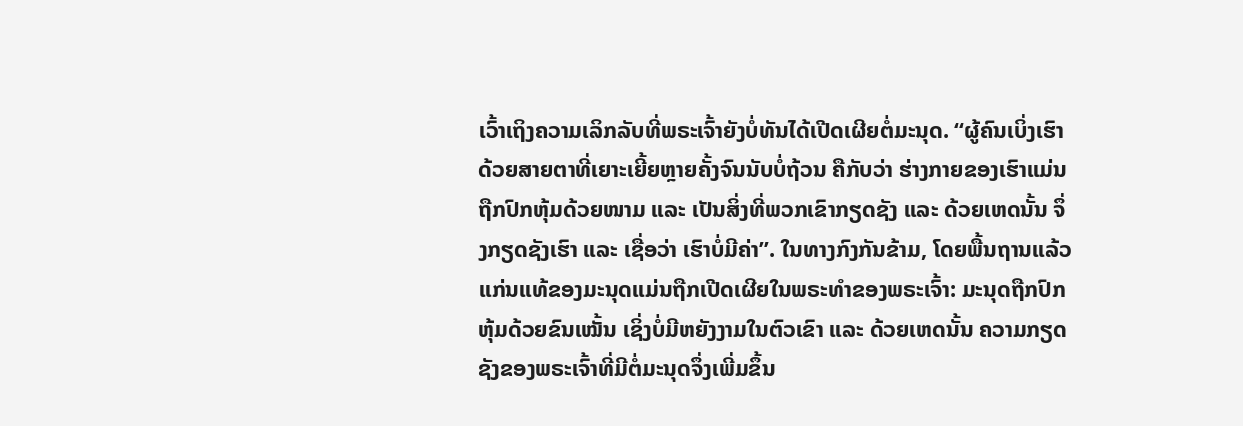ເວົ້າເຖິງຄວາມເລິກລັບທີ່ພຣະເຈົ້າຍັງບໍ່ທັນໄດ້ເປີດເຜີຍຕໍ່ມະນຸດ. “ຜູ້ຄົນເບິ່ງເຮົາດ້ວຍສາຍຕາທີ່ເຍາະເຍີ້ຍຫຼາຍຄັ້ງຈົນນັບບໍ່ຖ້ວນ ຄືກັບວ່າ ຮ່າງກາຍຂອງເຮົາແມ່ນຖືກປົກຫຸ້ມດ້ວຍໜາມ ແລະ ເປັນສິ່ງທີ່ພວກເຂົາກຽດຊັງ ແລະ ດ້ວຍເຫດນັ້ນ ຈຶ່ງກຽດຊັງເຮົາ ແລະ ເຊື່ອວ່າ ເຮົາບໍ່ມີຄ່າ”. ໃນທາງກົງກັນຂ້າມ, ໂດຍພື້ນຖານແລ້ວ ແກ່ນແທ້ຂອງມະນຸດແມ່ນຖືກເປີດເຜີຍໃນພຣະທໍາຂອງພຣະເຈົ້າ: ມະນຸດຖືກປົກຫຸ້ມດ້ວຍຂົນເໝັ້ນ ເຊິ່ງບໍ່ມີຫຍັງງາມໃນຕົວເຂົາ ແລະ ດ້ວຍເຫດນັ້ນ ຄວາມກຽດຊັງຂອງພຣະເຈົ້າທີ່ມີຕໍ່ມະນຸດຈຶ່ງເພີ່ມຂຶ້ນ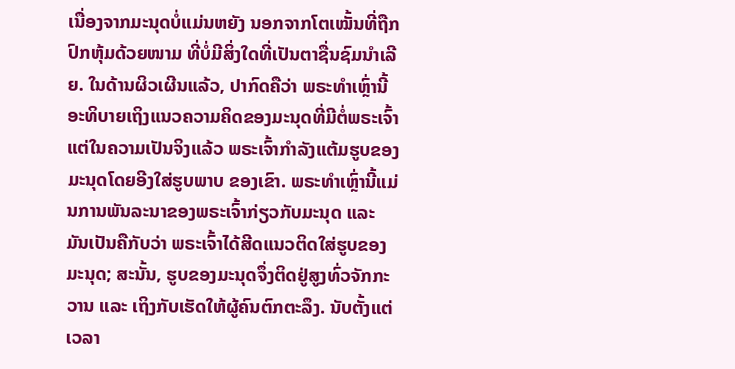ເນື່ອງຈາກມະນຸດບໍ່ແມ່ນຫຍັງ ນອກຈາກໂຕເໝັ້ນທີ່ຖືກປົກຫຸ້ມດ້ວຍໜາມ ທີ່ບໍ່ມີສິ່ງໃດທີ່ເປັນຕາຊື່ນຊົມນໍາເລີຍ. ໃນດ້ານຜິວເຜີນແລ້ວ, ປາກົດຄືວ່າ ພຣະທໍາເຫຼົ່ານີ້ອະທິບາຍເຖິງແນວຄວາມຄິດຂອງມະນຸດທີ່ມີຕໍ່ພຣະເຈົ້າ ແຕ່ໃນຄວາມເປັນຈິງແລ້ວ ພຣະເຈົ້າກໍາລັງແຕ້ມຮູບຂອງມະນຸດໂດຍອີງໃສ່ຮູບພາບ ຂອງເຂົາ. ພຣະທໍາເຫຼົ່ານີ້ແມ່ນການພັນລະນາຂອງພຣະເຈົ້າກ່ຽວກັບມະນຸດ ແລະ ມັນເປັນຄືກັບວ່າ ພຣະເຈົ້າໄດ້ສີດແນວຕິດໃສ່ຮູບຂອງມະນຸດ; ສະນັ້ນ, ຮູບຂອງມະນຸດຈຶ່ງຕິດຢູ່ສູງທົ່ວຈັກກະວານ ແລະ ເຖິງກັບເຮັດໃຫ້ຜູ້ຄົນຕົກຕະລຶງ. ນັບຕັ້ງແຕ່ເວລາ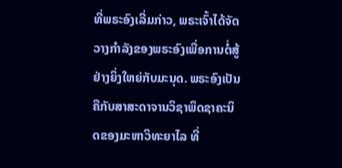ທີ່ພຣະອົງເລີ່ມກ່າວ, ພຣະເຈົ້າໄດ້ຈັດວາງກໍາລັງຂອງພຣະອົງເພື່ອການຕໍ່ສູ້ຢ່າງຍິ່ງໃຫຍ່ກັບມະນຸດ. ພຣະອົງເປັນຄືກັບສາສະດາຈານວິຊາພຶດຊາຄະນິດຂອງມະຫາວິທະຍາໄລ ທີ່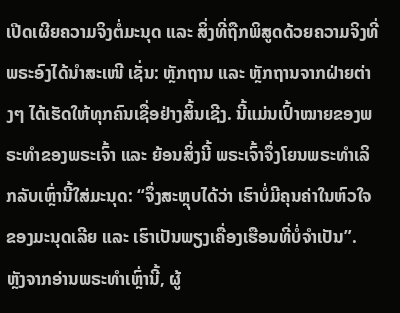ເປີດເຜີຍຄວາມຈິງຕໍ່ມະນຸດ ແລະ ສິ່ງທີ່ຖືກພິສູດດ້ວຍຄວາມຈິງທີ່ພຣະອົງໄດ້ນໍາສະເໜີ ເຊັ່ນ: ຫຼັກຖານ ແລະ ຫຼັກຖານຈາກຝ່າຍຕ່າງໆ ໄດ້ເຮັດໃຫ້ທຸກຄົນເຊື່ອຢ່າງສິ້ນເຊີງ. ນີ້ແມ່ນເປົ້າໝາຍຂອງພຣະທໍາຂອງພຣະເຈົ້າ ແລະ ຍ້ອນສິ່ງນີ້ ພຣະເຈົ້າຈຶ່ງໂຍນພຣະທໍາເລິກລັບເຫຼົ່ານີ້ໃສ່ມະນຸດ: “ຈຶ່ງສະຫຼຸບໄດ້ວ່າ ເຮົາບໍ່ມີຄຸນຄ່າໃນຫົວໃຈຂອງມະນຸດເລີຍ ແລະ ເຮົາເປັນພຽງເຄື່ອງເຮືອນທີ່ບໍ່ຈໍາເປັນ”. ຫຼັງຈາກອ່ານພຣະທໍາເຫຼົ່ານີ້, ຜູ້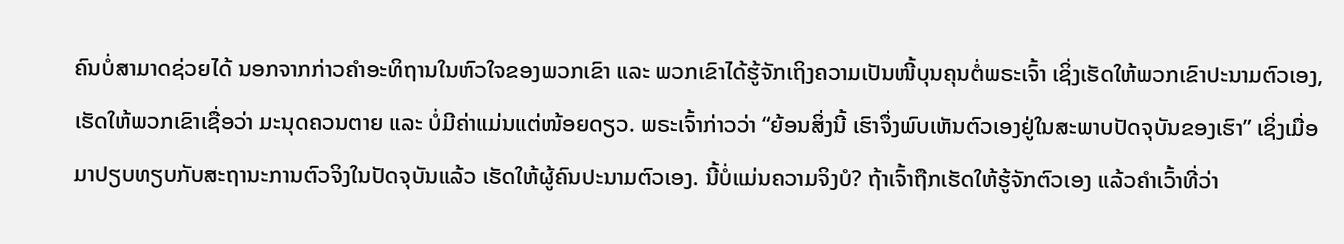ຄົນບໍ່ສາມາດຊ່ວຍໄດ້ ນອກຈາກກ່າວຄໍາອະທິຖານໃນຫົວໃຈຂອງພວກເຂົາ ແລະ ພວກເຂົາໄດ້ຮູ້ຈັກເຖິງຄວາມເປັນໜີ້ບຸນຄຸນຕໍ່ພຣະເຈົ້າ ເຊິ່ງເຮັດໃຫ້ພວກເຂົາປະນາມຕົວເອງ, ເຮັດໃຫ້ພວກເຂົາເຊື່ອວ່າ ມະນຸດຄວນຕາຍ ແລະ ບໍ່ມີຄ່າແມ່ນແຕ່ໜ້ອຍດຽວ. ພຣະເຈົ້າກ່າວວ່າ “ຍ້ອນສິ່ງນີ້ ເຮົາຈຶ່ງພົບເຫັນຕົວເອງຢູ່ໃນສະພາບປັດຈຸບັນຂອງເຮົາ” ເຊິ່ງເມື່ອມາປຽບທຽບກັບສະຖານະການຕົວຈິງໃນປັດຈຸບັນແລ້ວ ເຮັດໃຫ້ຜູ້ຄົນປະນາມຕົວເອງ. ນີ້ບໍ່ແມ່ນຄວາມຈິງບໍ? ຖ້າເຈົ້າຖືກເຮັດໃຫ້ຮູ້ຈັກຕົວເອງ ແລ້ວຄໍາເວົ້າທີ່ວ່າ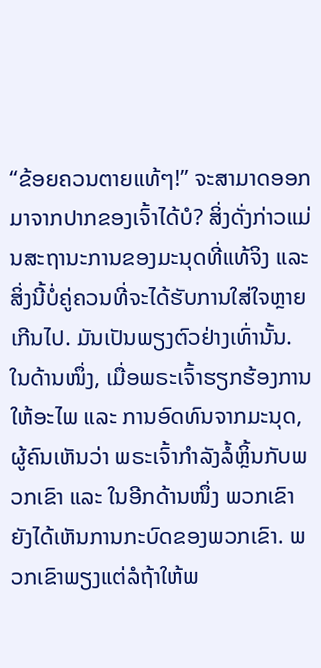“ຂ້ອຍຄວນຕາຍແທ້ໆ!” ຈະສາມາດອອກມາຈາກປາກຂອງເຈົ້າໄດ້ບໍ? ສິ່ງດັ່ງກ່າວແມ່ນສະຖານະການຂອງມະນຸດທີ່ແທ້ຈິງ ແລະ ສິ່ງນີ້ບໍ່ຄູ່ຄວນທີ່ຈະໄດ້ຮັບການໃສ່ໃຈຫຼາຍເກີນໄປ. ມັນເປັນພຽງຕົວຢ່າງເທົ່ານັ້ນ.
ໃນດ້ານໜຶ່ງ, ເມື່ອພຣະເຈົ້າຮຽກຮ້ອງການໃຫ້ອະໄພ ແລະ ການອົດທົນຈາກມະນຸດ, ຜູ້ຄົນເຫັນວ່າ ພຣະເຈົ້າກໍາລັງລໍ້ຫຼິ້ນກັບພວກເຂົາ ແລະ ໃນອີກດ້ານໜຶ່ງ ພວກເຂົາຍັງໄດ້ເຫັນການກະບົດຂອງພວກເຂົາ. ພວກເຂົາພຽງແຕ່ລໍຖ້າໃຫ້ພ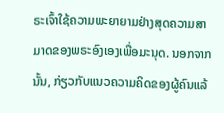ຣະເຈົ້າໃຊ້ຄວາມພະຍາຍາມຢ່າງສຸດຄວາມສາມາດຂອງພຣະອົງເອງເພື່ອມະນຸດ. ນອກຈາກນັ້ນ, ກ່ຽວກັບແນວຄວາມຄິດຂອງຜູ້ຄົນແລ້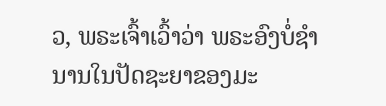ວ, ພຣະເຈົ້າເວົ້າວ່າ ພຣະອົງບໍ່ຊໍານານໃນປັດຊະຍາຂອງມະ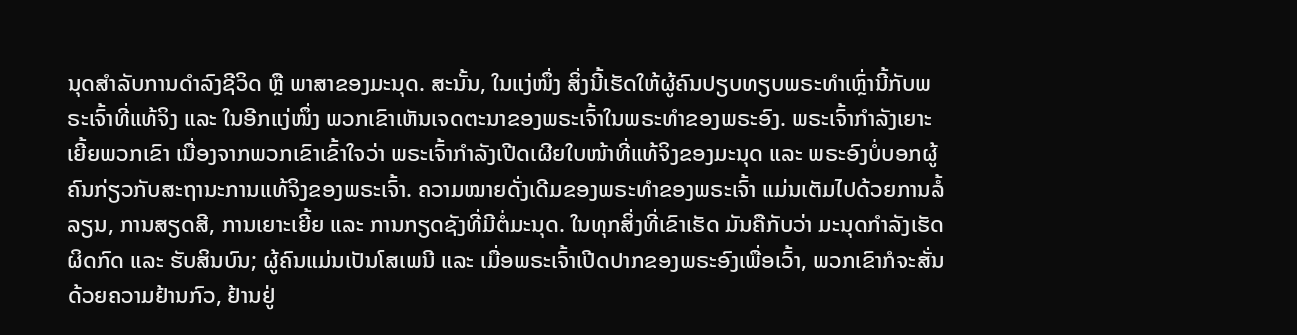ນຸດສໍາລັບການດໍາລົງຊີວິດ ຫຼື ພາສາຂອງມະນຸດ. ສະນັ້ນ, ໃນແງ່ໜຶ່ງ ສິ່ງນີ້ເຮັດໃຫ້ຜູ້ຄົນປຽບທຽບພຣະທໍາເຫຼົ່ານີ້ກັບພຣະເຈົ້າທີ່ແທ້ຈິງ ແລະ ໃນອີກແງ່ໜຶ່ງ ພວກເຂົາເຫັນເຈດຕະນາຂອງພຣະເຈົ້າໃນພຣະທໍາຂອງພຣະອົງ. ພຣະເຈົ້າກໍາລັງເຍາະເຍີ້ຍພວກເຂົາ ເນື່ອງຈາກພວກເຂົາເຂົ້າໃຈວ່າ ພຣະເຈົ້າກໍາລັງເປີດເຜີຍໃບໜ້າທີ່ແທ້ຈິງຂອງມະນຸດ ແລະ ພຣະອົງບໍ່ບອກຜູ້ຄົນກ່ຽວກັບສະຖານະການແທ້ຈິງຂອງພຣະເຈົ້າ. ຄວາມໝາຍດັ່ງເດີມຂອງພຣະທໍາຂອງພຣະເຈົ້າ ແມ່ນເຕັມໄປດ້ວຍການລໍ້ລຽນ, ການສຽດສີ, ການເຍາະເຍີ້ຍ ແລະ ການກຽດຊັງທີ່ມີຕໍ່ມະນຸດ. ໃນທຸກສິ່ງທີ່ເຂົາເຮັດ ມັນຄືກັບວ່າ ມະນຸດກໍາລັງເຮັດຜິດກົດ ແລະ ຮັບສິນບົນ; ຜູ້ຄົນແມ່ນເປັນໂສເພນີ ແລະ ເມື່ອພຣະເຈົ້າເປີດປາກຂອງພຣະອົງເພື່ອເວົ້າ, ພວກເຂົາກໍຈະສັ່ນດ້ວຍຄວາມຢ້ານກົວ, ຢ້ານຢູ່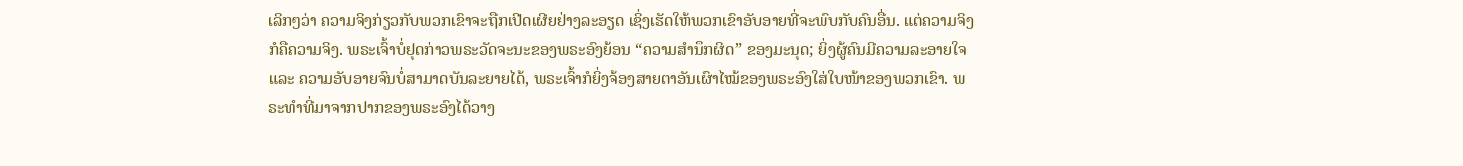ເລິກໆວ່າ ຄວາມຈິງກ່ຽວກັບພວກເຂົາຈະຖືກເປີດເຜີຍຢ່າງລະອຽດ ເຊິ່ງເຮັດໃຫ້ພວກເຂົາອັບອາຍທີ່ຈະພົບກັບຄົນອື່ນ. ແຕ່ຄວາມຈິງກໍຄືຄວາມຈິງ. ພຣະເຈົ້າບໍ່ຢຸດກ່າວພຣະວັດຈະນະຂອງພຣະອົງຍ້ອນ “ຄວາມສໍານຶກຜິດ” ຂອງມະນຸດ; ຍິ່ງຜູ້ຄົນມີຄວາມລະອາຍໃຈ ແລະ ຄວາມອັບອາຍຈົນບໍ່ສາມາດບັນລະຍາຍໄດ້, ພຣະເຈົ້າກໍຍິ່ງຈ້ອງສາຍຕາອັນເຜົາໄໝ້ຂອງພຣະອົງໃສ່ໃບໜ້າຂອງພວກເຂົາ. ພຣະທໍາທີ່ມາຈາກປາກຂອງພຣະອົງໄດ້ວາງ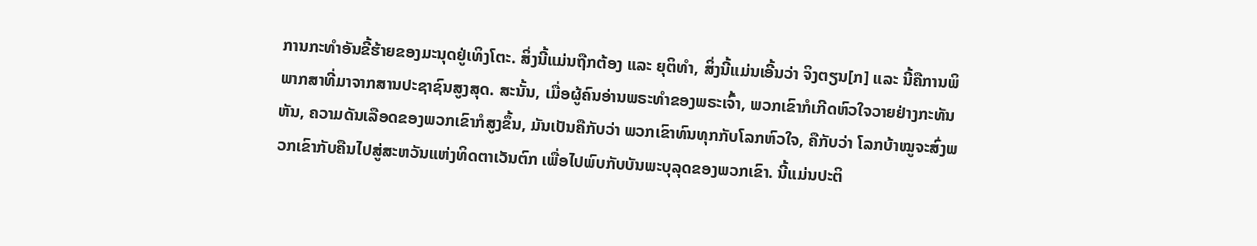ການກະທໍາອັນຂີ້ຮ້າຍຂອງມະນຸດຢູ່ເທິງໂຕະ. ສິ່ງນີ້ແມ່ນຖືກຕ້ອງ ແລະ ຍຸຕິທໍາ, ສິ່ງນີ້ແມ່ນເອີ້ນວ່າ ຈິງຕຽນ[ກ] ແລະ ນີ້ຄືການພິພາກສາທີ່ມາຈາກສານປະຊາຊົນສູງສຸດ. ສະນັ້ນ, ເມື່ອຜູ້ຄົນອ່ານພຣະທໍາຂອງພຣະເຈົ້າ, ພວກເຂົາກໍເກີດຫົວໃຈວາຍຢ່າງກະທັນຫັນ, ຄວາມດັນເລືອດຂອງພວກເຂົາກໍສູງຂຶ້ນ, ມັນເປັນຄືກັບວ່າ ພວກເຂົາທົນທຸກກັບໂລກຫົວໃຈ, ຄືກັບວ່າ ໂລກບ້າໝູຈະສົ່ງພວກເຂົາກັບຄືນໄປສູ່ສະຫວັນແຫ່ງທິດຕາເວັນຕົກ ເພື່ອໄປພົບກັບບັນພະບຸລຸດຂອງພວກເຂົາ. ນີ້ແມ່ນປະຕິ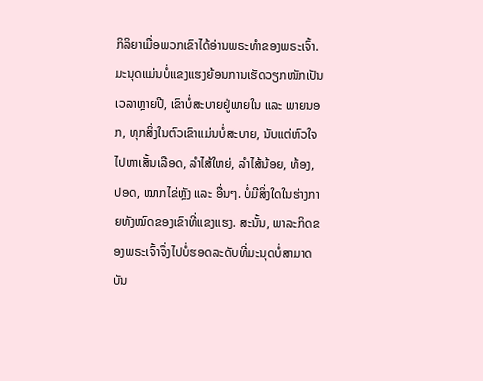ກິລິຍາເມື່ອພວກເຂົາໄດ້ອ່ານພຣະທໍາຂອງພຣະເຈົ້າ. ມະນຸດແມ່ນບໍ່ແຂງແຮງຍ້ອນການເຮັດວຽກໜັກເປັນເວລາຫຼາຍປີ, ເຂົາບໍ່ສະບາຍຢູ່ພາຍໃນ ແລະ ພາຍນອກ, ທຸກສິ່ງໃນຕົວເຂົາແມ່ນບໍ່ສະບາຍ, ນັບແຕ່ຫົວໃຈໄປຫາເສັ້ນເລືອດ, ລໍາໄສ້ໃຫຍ່, ລໍາໄສ້ນ້ອຍ, ທ້ອງ, ປອດ, ໝາກໄຂ່ຫຼັງ ແລະ ອື່ນໆ. ບໍ່ມີສິ່ງໃດໃນຮ່າງກາຍທັງໝົດຂອງເຂົາທີ່ແຂງແຮງ. ສະນັ້ນ, ພາລະກິດຂອງພຣະເຈົ້າຈຶ່ງໄປບໍ່ຮອດລະດັບທີ່ມະນຸດບໍ່ສາມາດບັນ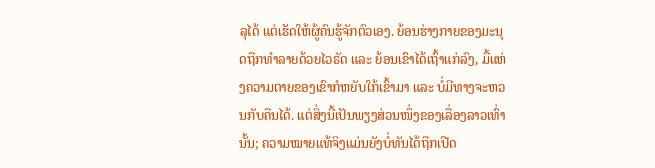ລຸໄດ້ ແຕ່ເຮັດໃຫ້ຜູ້ຄົນຮູ້ຈັກຕົວເອງ. ຍ້ອນຮ່າງກາຍຂອງມະນຸດຖືກທໍາລາຍດ້ວຍໄວຣັດ ແລະ ຍ້ອນເຂົາໄດ້ເຖົ້າແກ່ລົງ, ມື້ແຫ່ງຄວາມຕາຍຂອງເຂົາກໍຫຍັບໃກ້ເຂົ້າມາ ແລະ ບໍ່ມີທາງຈະຫວນກັບຄືນໄດ້. ແຕ່ສິ່ງນີ້ເປັນພຽງສ່ວນໜຶ່ງຂອງເລື່ອງລາວເທົ່ານັ້ນ; ຄວາມໝາຍແທ້ຈິງແມ່ນຍັງບໍ່ທັນໄດ້ຖືກເປີດ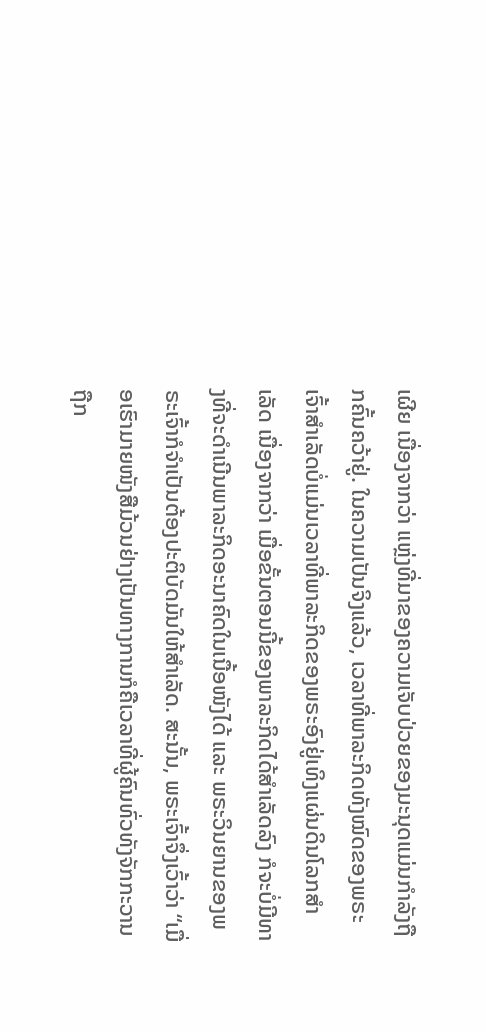ເຜີຍ ເນື່ອງຈາກວ່າ ແຫຼ່ງທີ່ມາຂອງຄວາມເຈັບປ່ວຍຂອງມະນຸດແມ່ນກໍາລັງຖືກຄົ້ນຄວ້າຢູ່. ໃນຄວາມເປັນຈິງແລ້ວ, ເວລາທີ່ພາລະກິດທັງໝົດຂອງພຣະເຈົ້າສໍາເລັດບໍ່ແມ່ນເວລາທີ່ພາລະກິດຂອງພຣະອົງຢູ່ເທິງແຜ່ນດິນໂລກສໍາເລັດ ເນື່ອງຈາກວ່າ ເມື່ອຂັ້ນຕອນນີ້ຂອງພາລະກິດໄດ້ສໍາເລັດລົງ ກໍຈະບໍ່ມີທາງທີ່ຈະດໍາເນີນພາລະກິດອະນາຄົດໃນເນື້ອໜັງໄດ້ ແລະ ພຣະວິນຍານຂອງພຣະເຈົ້າກໍຈໍາເປັນຕ້ອງປະຕິບັດມັນໃຫ້ສໍາເລັດ. ສະນັ້ນ, ພຣະເຈົ້າຈຶ່ງເວົ້າວ່າ “ເມື່ອເຮົາມາຍໜັງສືມ້ວນຢ່າງເປັນທາງການກໍຄືເວລາທີ່ຜູ້ຄົນທົ່ວທັງຈັກກະວານຖືກ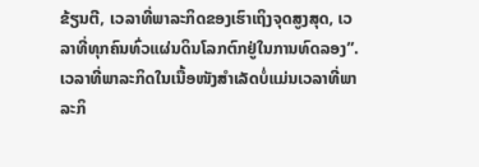ຂ້ຽນຕີ, ເວລາທີ່ພາລະກິດຂອງເຮົາເຖິງຈຸດສູງສຸດ, ເວລາທີ່ທຸກຄົນທົ່ວແຜ່ນດິນໂລກຕົກຢູ່ໃນການທົດລອງ”. ເວລາທີ່ພາລະກິດໃນເນື້ອໜັງສໍາເລັດບໍ່ແມ່ນເວລາທີ່ພາລະກິ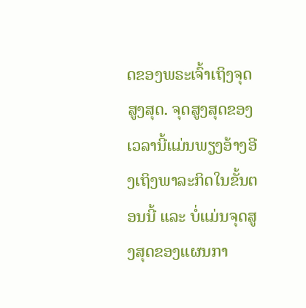ດຂອງພຣະເຈົ້າເຖິງຈຸດສູງສຸດ. ຈຸດສູງສຸດຂອງເວລານີ້ແມ່ນພຽງອ້າງອີງເຖິງພາລະກິດໃນຂັ້ນຕອນນີ້ ແລະ ບໍ່ແມ່ນຈຸດສູງສຸດຂອງແຜນກາ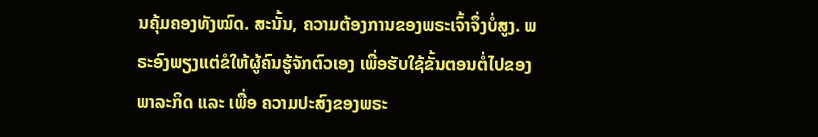ນຄຸ້ມຄອງທັງໝົດ. ສະນັ້ນ, ຄວາມຕ້ອງການຂອງພຣະເຈົ້າຈຶ່ງບໍ່ສູງ. ພຣະອົງພຽງແຕ່ຂໍໃຫ້ຜູ້ຄົນຮູ້ຈັກຕົວເອງ ເພື່ອຮັບໃຊ້ຂັ້ນຕອນຕໍ່ໄປຂອງພາລະກິດ ແລະ ເພື່ອ ຄວາມປະສົງຂອງພຣະ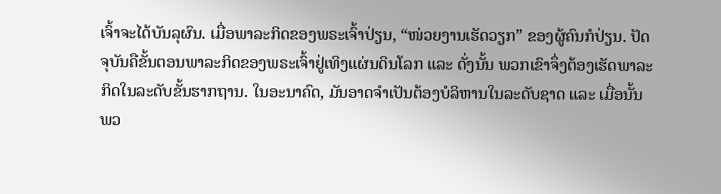ເຈົ້າຈະໄດ້ບັນລຸຜົນ. ເມື່ອພາລະກິດຂອງພຣະເຈົ້າປ່ຽນ, “ໜ່ວຍງານເຮັດວຽກ” ຂອງຜູ້ຄົນກໍປ່ຽນ. ປັດຈຸບັນຄືຂັ້ນຕອນພາລະກິດຂອງພຣະເຈົ້າຢູ່ເທິງແຜ່ນດິນໂລກ ແລະ ດັ່ງນັ້ນ ພວກເຂົາຈຶ່ງຕ້ອງເຮັດພາລະກິດໃນລະດັບຂັ້ນຮາກຖານ. ໃນອະນາຄົດ, ມັນອາດຈໍາເປັນຕ້ອງບໍລິຫານໃນລະດັບຊາດ ແລະ ເມື່ອນັ້ນ ພວ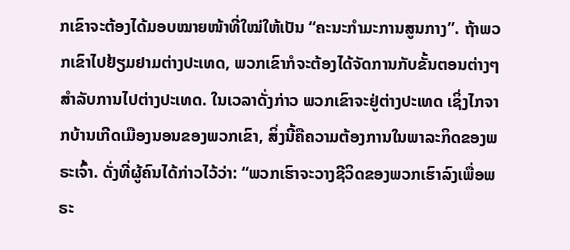ກເຂົາຈະຕ້ອງໄດ້ມອບໝາຍໜ້າທີ່ໃໝ່ໃຫ້ເປັນ “ຄະນະກໍາມະການສູນກາງ”. ຖ້າພວກເຂົາໄປຢ້ຽມຢາມຕ່າງປະເທດ, ພວກເຂົາກໍຈະຕ້ອງໄດ້ຈັດການກັບຂັ້ນຕອນຕ່າງໆສໍາລັບການໄປຕ່າງປະເທດ. ໃນເວລາດັ່ງກ່າວ ພວກເຂົາຈະຢູ່ຕ່າງປະເທດ ເຊິ່ງໄກຈາກບ້ານເກີດເມືອງນອນຂອງພວກເຂົາ, ສິ່ງນີ້ຄືຄວາມຕ້ອງການໃນພາລະກິດຂອງພຣະເຈົ້າ. ດັ່ງທີ່ຜູ້ຄົນໄດ້ກ່າວໄວ້ວ່າ: “ພວກເຮົາຈະວາງຊີວິດຂອງພວກເຮົາລົງເພື່ອພຣະ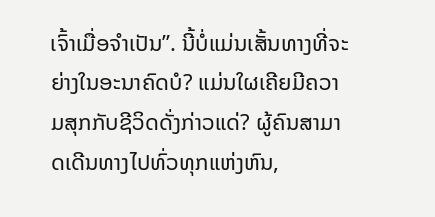ເຈົ້າເມື່ອຈໍາເປັນ”. ນີ້ບໍ່ແມ່ນເສັ້ນທາງທີ່ຈະຍ່າງໃນອະນາຄົດບໍ? ແມ່ນໃຜເຄີຍມີຄວາມສຸກກັບຊີວິດດັ່ງກ່າວແດ່? ຜູ້ຄົນສາມາດເດີນທາງໄປທົ່ວທຸກແຫ່ງຫົນ,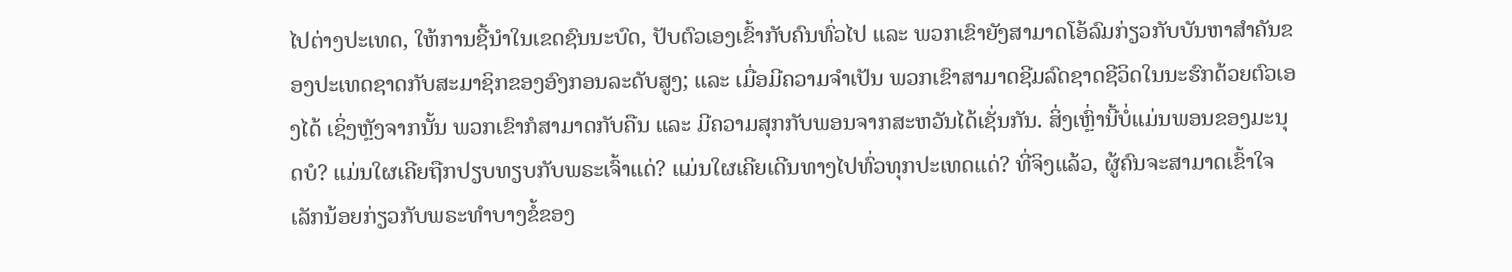ໄປຕ່າງປະເທດ, ໃຫ້ການຊີ້ນໍາໃນເຂດຊົນນະບົດ, ປັບຕົວເອງເຂົ້າກັບຄົນທົ່ວໄປ ແລະ ພວກເຂົາຍັງສາມາດໂອ້ລົມກ່ຽວກັບບັນຫາສໍາຄັນຂອງປະເທດຊາດກັບສະມາຊິກຂອງອົງກອນລະດັບສູງ; ແລະ ເມື່ອມີຄວາມຈໍາເປັນ ພວກເຂົາສາມາດຊີມລົດຊາດຊີວິດໃນນະຮົກດ້ວຍຕົວເອງໄດ້ ເຊິ່ງຫຼັງຈາກນັ້ນ ພວກເຂົາກໍສາມາດກັບຄືນ ແລະ ມີຄວາມສຸກກັບພອນຈາກສະຫວັນໄດ້ເຊັ່ນກັນ. ສິ່ງເຫຼົ່ານີ້ບໍ່ແມ່ນພອນຂອງມະນຸດບໍ? ແມ່ນໃຜເຄີຍຖືກປຽບທຽບກັບພຣະເຈົ້າແດ່? ແມ່ນໃຜເຄີຍເດີນທາງໄປທົ່ວທຸກປະເທດແດ່? ທີ່ຈິງແລ້ວ, ຜູ້ຄົນຈະສາມາດເຂົ້າໃຈເລັກນ້ອຍກ່ຽວກັບພຣະທໍາບາງຂໍ້ຂອງ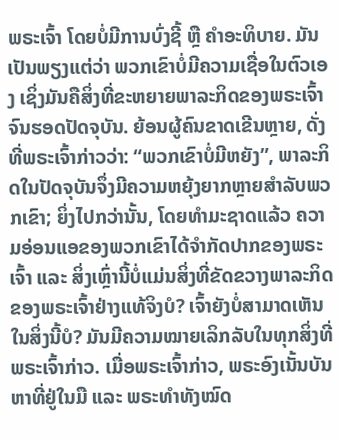ພຣະເຈົ້າ ໂດຍບໍ່ມີການບົ່ງຊີ້ ຫຼື ຄໍາອະທິບາຍ. ມັນເປັນພຽງແຕ່ວ່າ ພວກເຂົາບໍ່ມີຄວາມເຊື່ອໃນຕົວເອງ ເຊິ່ງມັນຄືສິ່ງທີ່ຂະຫຍາຍພາລະກິດຂອງພຣະເຈົ້າຈົນຮອດປັດຈຸບັນ. ຍ້ອນຜູ້ຄົນຂາດເຂີນຫຼາຍ, ດັ່ງທີ່ພຣະເຈົ້າກ່າວວ່າ: “ພວກເຂົາບໍ່ມີຫຍັງ”, ພາລະກິດໃນປັດຈຸບັນຈຶ່ງມີຄວາມຫຍຸ້ງຍາກຫຼາຍສໍາລັບພວກເຂົາ; ຍິ່ງໄປກວ່ານັ້ນ, ໂດຍທໍາມະຊາດແລ້ວ ຄວາມອ່ອນແອຂອງພວກເຂົາໄດ້ຈໍາກັດປາກຂອງພຣະເຈົ້າ ແລະ ສິ່ງເຫຼົ່ານີ້ບໍ່ແມ່ນສິ່ງທີ່ຂັດຂວາງພາລະກິດຂອງພຣະເຈົ້າຢ່າງແທ້ຈິງບໍ? ເຈົ້າຍັງບໍ່ສາມາດເຫັນໃນສິ່ງນີ້ບໍ? ມັນມີຄວາມໝາຍເລິກລັບໃນທຸກສິ່ງທີ່ພຣະເຈົ້າກ່າວ. ເມື່ອພຣະເຈົ້າກ່າວ, ພຣະອົງເນັ້ນບັນຫາທີ່ຢູ່ໃນມື ແລະ ພຣະທໍາທັງໝົດ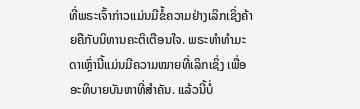ທີ່ພຣະເຈົ້າກ່າວແມ່ນມີຂໍ້ຄວາມຢ່າງເລິກເຊິ່ງຄ້າຍຄືກັບນິທານຄະຕິເຕືອນໃຈ. ພຣະທໍາທໍາມະດາເຫຼົ່ານີ້ແມ່ນມີຄວາມໝາຍທີ່ເລິກເຊິ່ງ ເພື່ອອະທິບາຍບັນຫາທີ່ສໍາຄັນ. ແລ້ວນີ້ບໍ່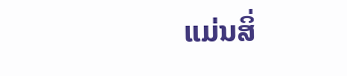ແມ່ນສິ່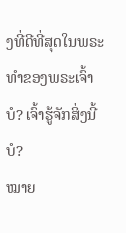ງທີ່ດີທີ່ສຸດໃນພຣະທໍາຂອງພຣະເຈົ້າບໍ? ເຈົ້າຮູ້ຈັກສິ່ງນີ້ບໍ?
ໝາຍ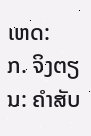ເຫດ:
ກ. ຈິງຕຽນ: ຄໍາສັບ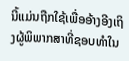ນີ້ແມ່ນຖືກໃຊ້ເພື່ອອ້າງອີງເຖິງຜູ້ພິພາກສາທີ່ຊອບທໍາໃນ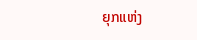ຍຸກແຫ່ງ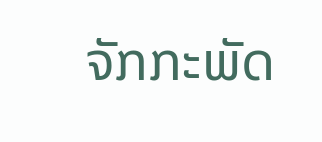ຈັກກະພັດ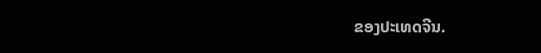ຂອງປະເທດຈີນ.